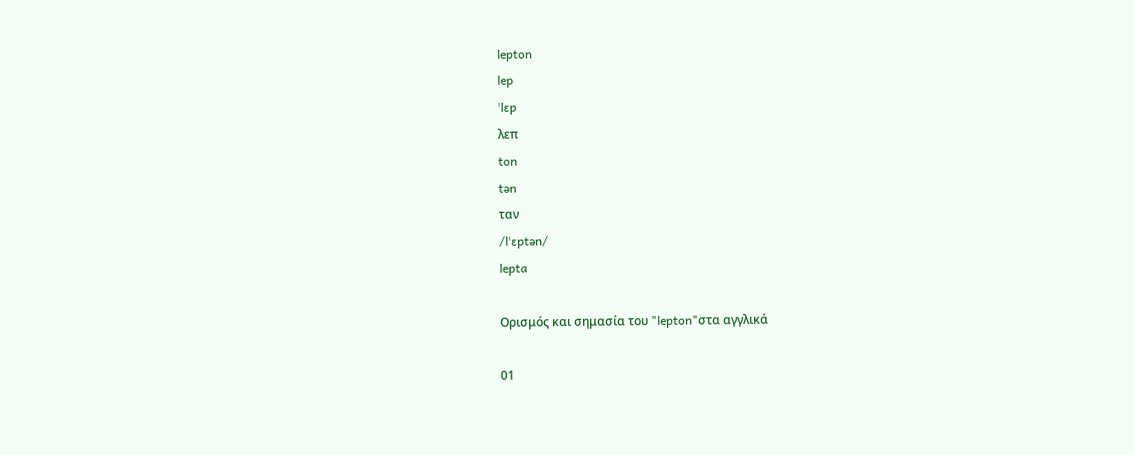lepton
lep
ˈlɛp
λεπ
ton
tən
ταν
/lˈɛptən/
lepta

Ορισμός και σημασία του "lepton"στα αγγλικά

01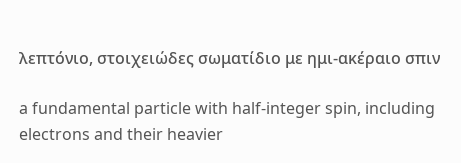λεπτόνιο, στοιχειώδες σωματίδιο με ημι-ακέραιο σπιν

a fundamental particle with half-integer spin, including electrons and their heavier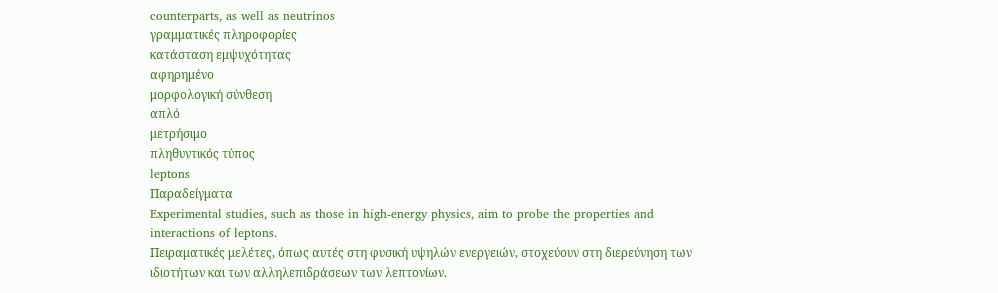counterparts, as well as neutrinos
γραμματικές πληροφορίες
κατάσταση εμψυχότητας
αφηρημένο
μορφολογική σύνθεση
απλό
μετρήσιμο
πληθυντικός τύπος
leptons
Παραδείγματα
Experimental studies, such as those in high-energy physics, aim to probe the properties and interactions of leptons.
Πειραματικές μελέτες, όπως αυτές στη φυσική υψηλών ενεργειών, στοχεύουν στη διερεύνηση των ιδιοτήτων και των αλληλεπιδράσεων των λεπτονίων.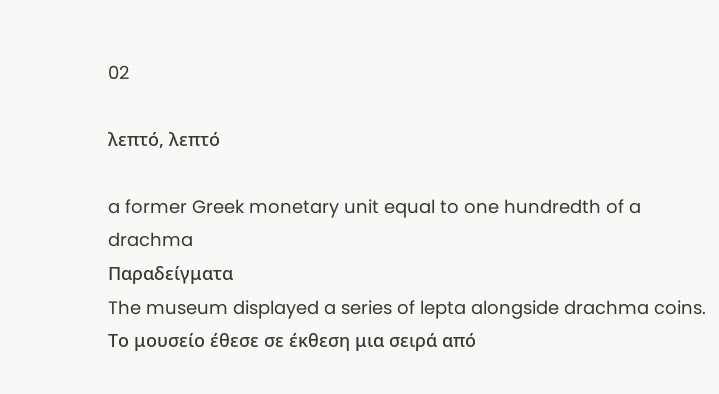02

λεπτό, λεπτό

a former Greek monetary unit equal to one hundredth of a drachma
Παραδείγματα
The museum displayed a series of lepta alongside drachma coins.
Το μουσείο έθεσε σε έκθεση μια σειρά από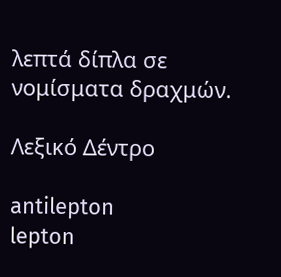λεπτά δίπλα σε νομίσματα δραχμών.

Λεξικό Δέντρο

antilepton
lepton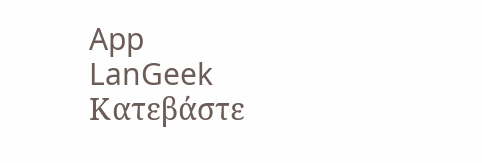App
LanGeek
Κατεβάστε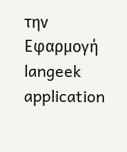την Εφαρμογή
langeek application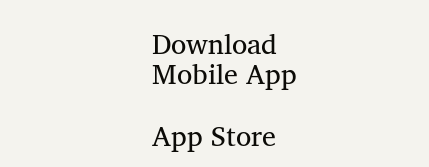Download Mobile App

App Store